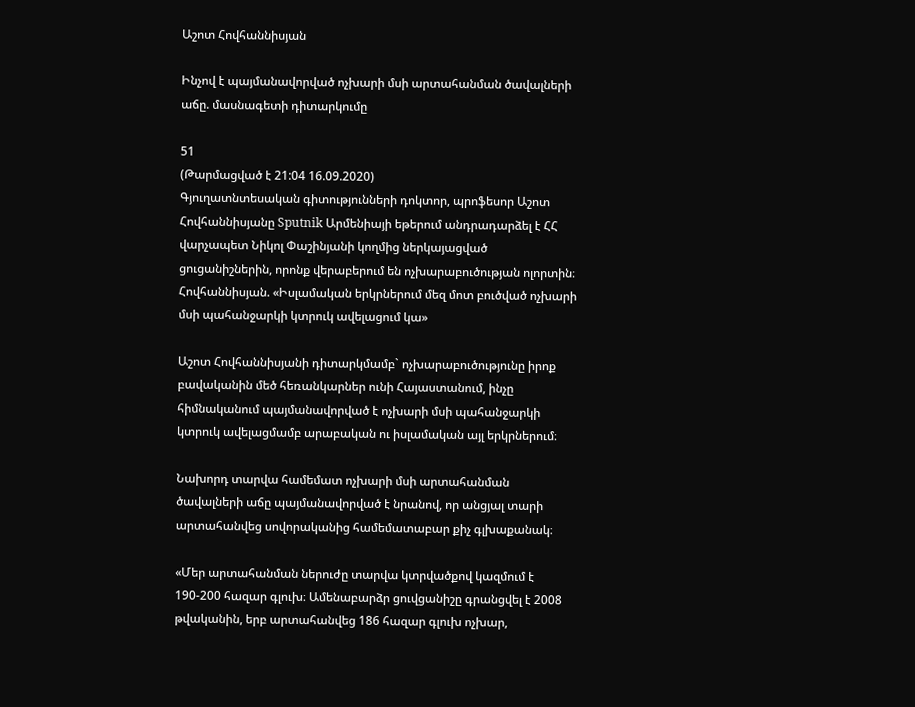Աշոտ Հովհաննիսյան

Ինչով է պայմանավորված ոչխարի մսի արտահանման ծավալների աճը. մասնագետի դիտարկումը

51
(Թարմացված է 21:04 16.09.2020)
Գյուղատնտեսական գիտությունների դոկտոր, պրոֆեսոր Աշոտ Հովհաննիսյանը Sputnik Արմենիայի եթերում անդրադարձել է ՀՀ վարչապետ Նիկոլ Փաշինյանի կողմից ներկայացված ցուցանիշներին, որոնք վերաբերում են ոչխարաբուծության ոլորտին։
Հովհաննիսյան. «Իսլամական երկրներում մեզ մոտ բուծված ոչխարի մսի պահանջարկի կտրուկ ավելացում կա»

Աշոտ Հովհաննիսյանի դիտարկմամբ` ոչխարաբուծությունը իրոք բավականին մեծ հեռանկարներ ունի Հայաստանում, ինչը հիմնականում պայմանավորված է ոչխարի մսի պահանջարկի կտրուկ ավելացմամբ արաբական ու իսլամական այլ երկրներում։

Նախորդ տարվա համեմատ ոչխարի մսի արտահանման ծավալների աճը պայմանավորված է նրանով, որ անցյալ տարի արտահանվեց սովորականից համեմատաբար քիչ գլխաքանակ։

«Մեր արտահանման ներուժը տարվա կտրվածքով կազմում է 190-200 հազար գլուխ։ Ամենաբարձր ցուվցանիշը գրանցվել է 2008 թվականին, երբ արտահանվեց 186 հազար գլուխ ոչխար,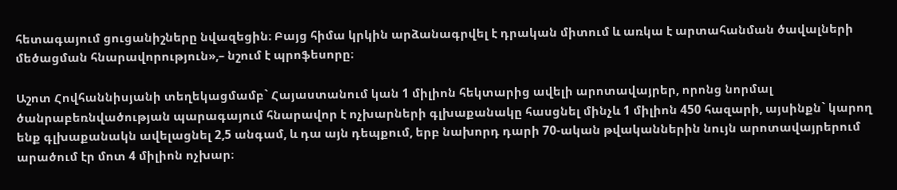հետագայում ցուցանիշները նվազեցին։ Բայց հիմա կրկին արձանագրվել է դրական միտում և առկա է արտահանման ծավալների մեծացման հնարավորություն»,– նշում է պրոֆեսորը։

Աշոտ Հովհաննիսյանի տեղեկացմամբ` Հայաստանում կան 1 միլիոն հեկտարից ավելի արոտավայրեր, որոնց նորմալ ծանրաբեռնվածության պարագայում հնարավոր է ոչխարների գլխաքանակը հասցնել մինչև 1 միլիոն 450 հազարի, այսինքն` կարող ենք գլխաքանակն ավելացնել 2,5 անգամ, և դա այն դեպքում, երբ նախորդ դարի 70-ական թվականներին նույն արոտավայրերում արածում էր մոտ 4 միլիոն ոչխար։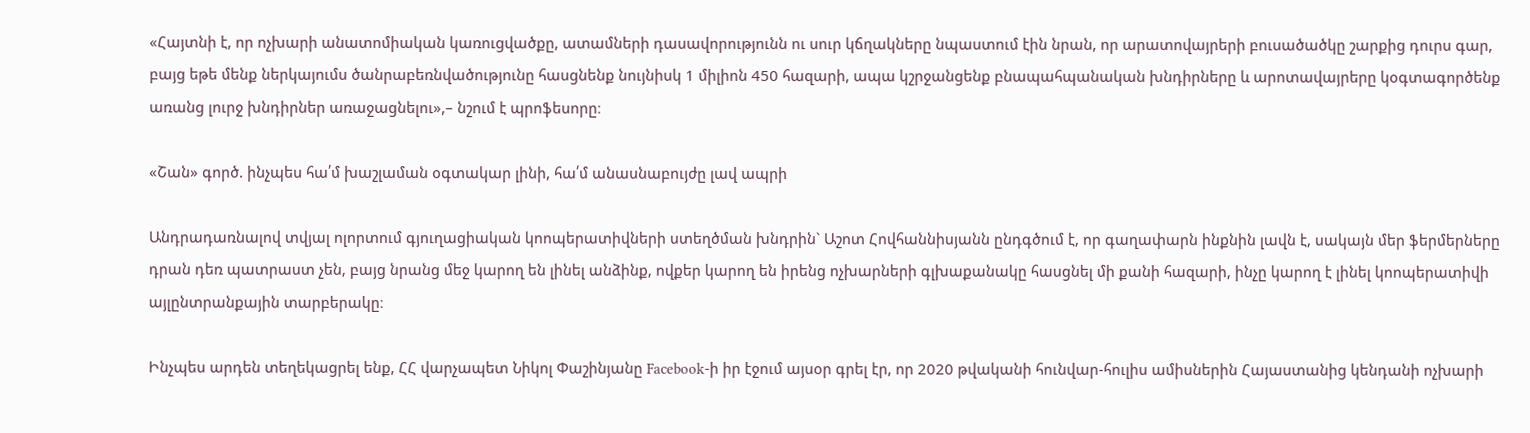«Հայտնի է, որ ոչխարի անատոմիական կառուցվածքը, ատամների դասավորությունն ու սուր կճղակները նպաստում էին նրան, որ արատովայրերի բուսածածկը շարքից դուրս գար, բայց եթե մենք ներկայումս ծանրաբեռնվածությունը հասցնենք նույնիսկ 1 միլիոն 450 հազարի, ապա կշրջանցենք բնապահպանական խնդիրները և արոտավայրերը կօգտագործենք առանց լուրջ խնդիրներ առաջացնելու»,– նշում է պրոֆեսորը։

«Շան» գործ. ինչպես հա՛մ խաշլաման օգտակար լինի, հա՛մ անասնաբույժը լավ ապրի

Անդրադառնալով տվյալ ոլորտում գյուղացիական կոոպերատիվների ստեղծման խնդրին` Աշոտ Հովհաննիսյանն ընդգծում է, որ գաղափարն ինքնին լավն է, սակայն մեր ֆերմերները դրան դեռ պատրաստ չեն, բայց նրանց մեջ կարող են լինել անձինք, ովքեր կարող են իրենց ոչխարների գլխաքանակը հասցնել մի քանի հազարի, ինչը կարող է լինել կոոպերատիվի այլընտրանքային տարբերակը։

Ինչպես արդեն տեղեկացրել ենք, ՀՀ վարչապետ Նիկոլ Փաշինյանը Facebook-ի իր էջում այսօր գրել էր, որ 2020 թվականի հունվար-հուլիս ամիսներին Հայաստանից կենդանի ոչխարի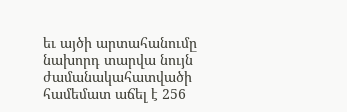եւ այծի արտահանումը նախորդ տարվա նույն ժամանակահատվածի համեմատ աճել է 256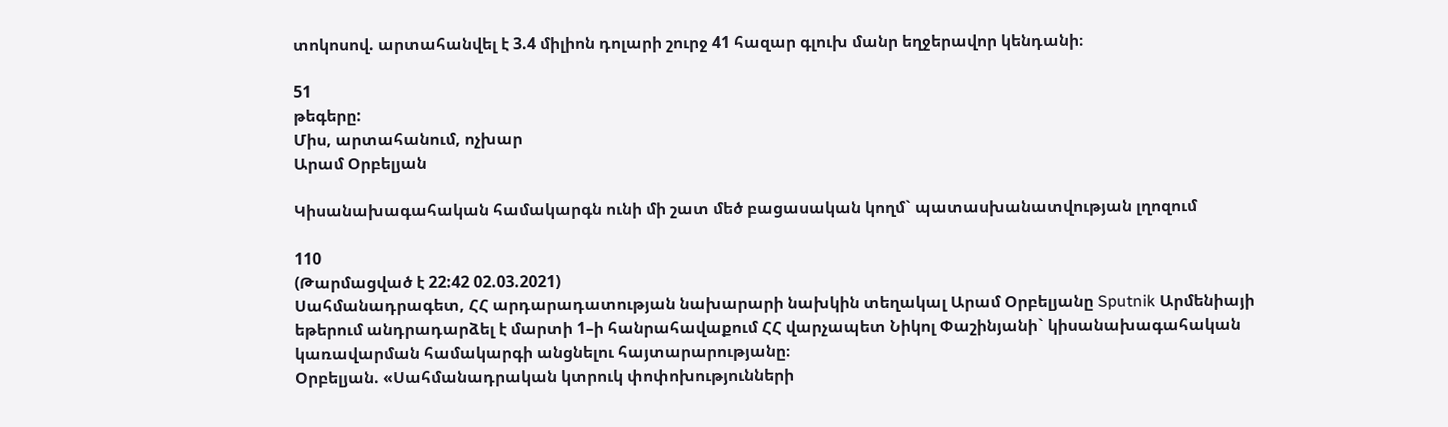տոկոսով. արտահանվել է 3.4 միլիոն դոլարի շուրջ 41 հազար գլուխ մանր եղջերավոր կենդանի։

51
թեգերը:
Միս, արտահանում, ոչխար
Արամ Օրբելյան

Կիսանախագահական համակարգն ունի մի շատ մեծ բացասական կողմ` պատասխանատվության լղոզում

110
(Թարմացված է 22:42 02.03.2021)
Սահմանադրագետ, ՀՀ արդարադատության նախարարի նախկին տեղակալ Արամ Օրբելյանը Sputnik Արմենիայի եթերում անդրադարձել է մարտի 1–ի հանրահավաքում ՀՀ վարչապետ Նիկոլ Փաշինյանի` կիսանախագահական կառավարման համակարգի անցնելու հայտարարությանը։
Օրբելյան. «Սահմանադրական կտրուկ փոփոխությունների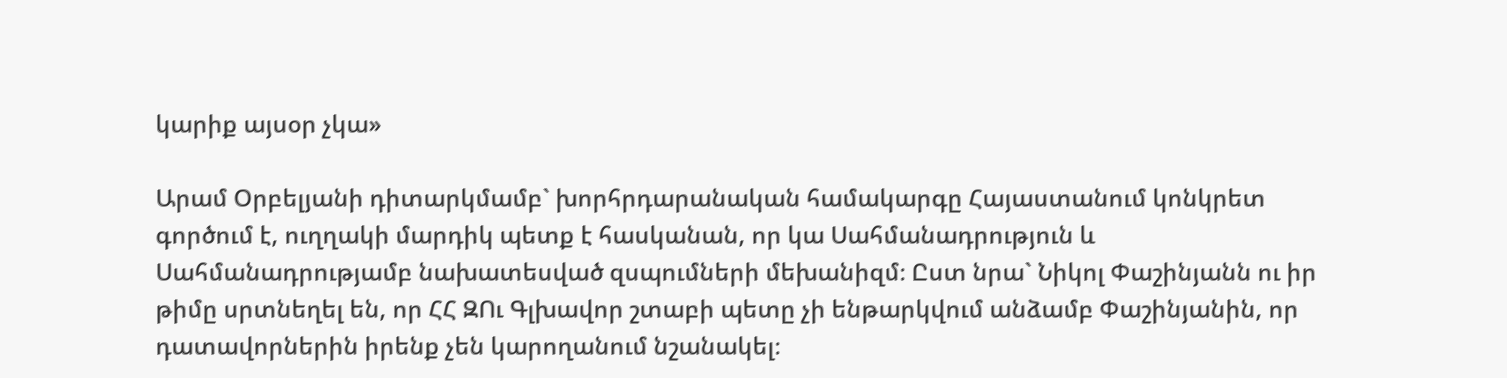կարիք այսօր չկա»

Արամ Օրբելյանի դիտարկմամբ` խորհրդարանական համակարգը Հայաստանում կոնկրետ գործում է, ուղղակի մարդիկ պետք է հասկանան, որ կա Սահմանադրություն և Սահմանադրությամբ նախատեսված զսպումների մեխանիզմ։ Ըստ նրա` Նիկոլ Փաշինյանն ու իր թիմը սրտնեղել են, որ ՀՀ ԶՈւ Գլխավոր շտաբի պետը չի ենթարկվում անձամբ Փաշինյանին, որ դատավորներին իրենք չեն կարողանում նշանակել։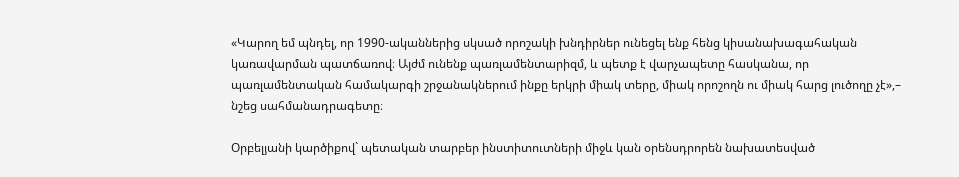«Կարող եմ պնդել, որ 1990-ականներից սկսած որոշակի խնդիրներ ունեցել ենք հենց կիսանախագահական կառավարման պատճառով։ Այժմ ունենք պառլամենտարիզմ, և պետք է վարչապետը հասկանա, որ պառլամենտական համակարգի շրջանակներում ինքը երկրի միակ տերը, միակ որոշողն ու միակ հարց լուծողը չէ»,– նշեց սահմանադրագետը։

Օրբելյանի կարծիքով` պետական տարբեր ինստիտուտների միջև կան օրենսդրորեն նախատեսված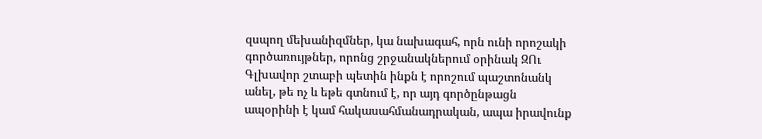զսպող մեխանիզմներ, կա նախագահ, որն ունի որոշակի գործառույթներ, որոնց շրջանակներում օրինակ ԶՈւ Գլխավոր շտաբի պետին ինքն է որոշում պաշտոնանկ անել, թե ոչ և եթե գտնում է, որ այդ գործընթացն ապօրինի է կամ հակասահմանադրական, ապա իրավունք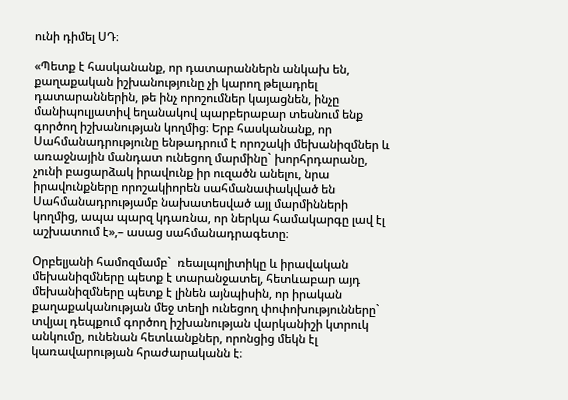ունի դիմել ՍԴ։

«Պետք է հասկանանք, որ դատարաններն անկախ են, քաղաքական իշխանությունը չի կարող թելադրել դատարաններին, թե ինչ որոշումներ կայացնեն, ինչը մանիպուլյատիվ եղանակով պարբերաբար տեսնում ենք գործող իշխանության կողմից։ Երբ հասկանանք, որ Սահմանադրությունը ենթադրում է որոշակի մեխանիզմներ և առաջնային մանդատ ունեցող մարմինը` խորհրդարանը, չունի բացարձակ իրավունք իր ուզածն անելու, նրա իրավունքները որոշակիորեն սահմանափակված են Սահմանադրությամբ նախատեսված այլ մարմինների կողմից, ապա պարզ կդառնա, որ ներկա համակարգը լավ էլ աշխատում է»,– ասաց սահմանադրագետը։

Օրբելյանի համոզմամբ`  ռեալպոլիտիկը և իրավական մեխանիզմները պետք է տարանջատել, հետևաբար այդ մեխանիզմները պետք է լինեն այնպիսին, որ իրական քաղաքականության մեջ տեղի ունեցող փոփոխությունները` տվյալ դեպքում գործող իշխանության վարկանիշի կտրուկ անկումը, ունենան հետևանքներ, որոնցից մեկն էլ կառավարության հրաժարականն է։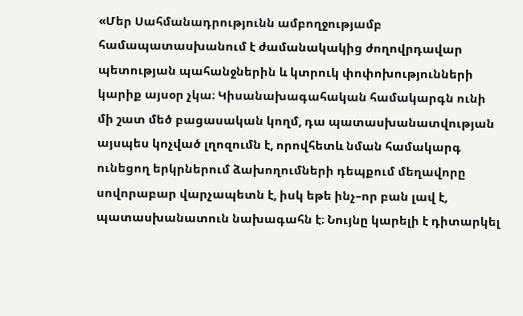«Մեր Սահմանադրությունն ամբողջությամբ համապատասխանում է ժամանակակից ժողովրդավար պետության պահանջներին և կտրուկ փոփոխությունների կարիք այսօր չկա։ Կիսանախագահական համակարգն ունի մի շատ մեծ բացասական կողմ, դա պատասխանատվության այսպես կոչված լղոզումն է, որովհետև նման համակարգ ունեցող երկրներում ձախողումների դեպքում մեղավորը սովորաբար վարչապետն է, իսկ եթե ինչ–որ բան լավ է, պատասխանատուն նախագահն է։ Նույնը կարելի է դիտարկել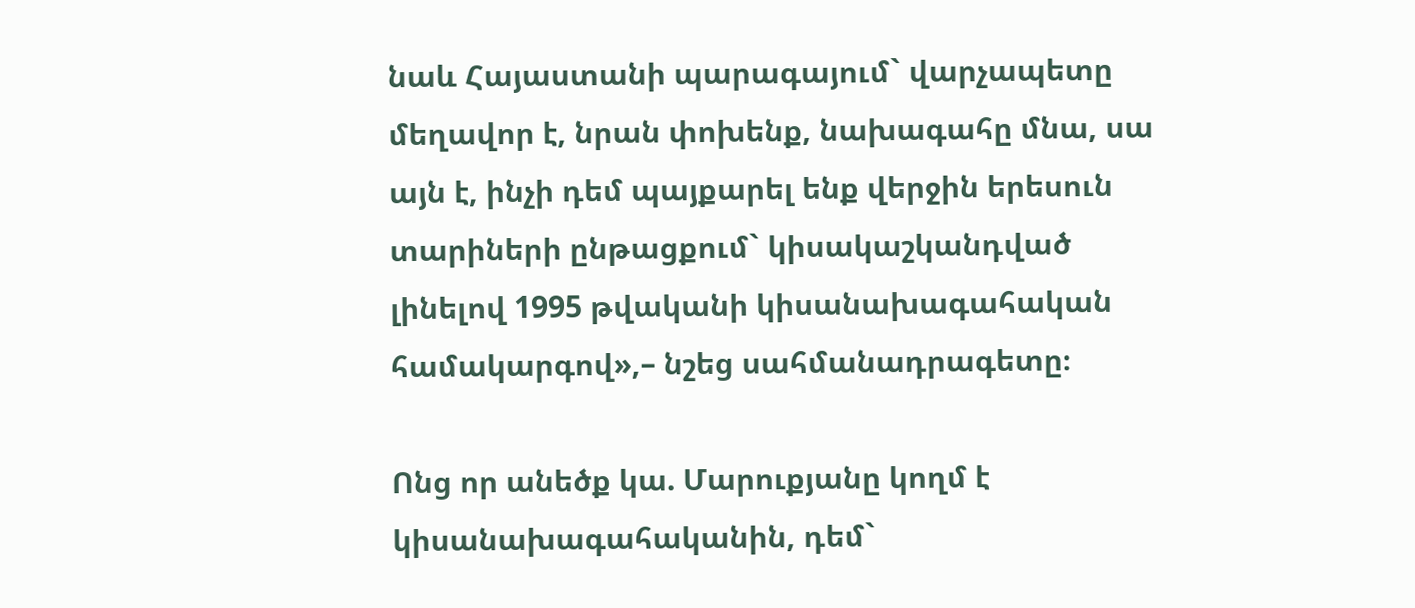նաև Հայաստանի պարագայում` վարչապետը մեղավոր է, նրան փոխենք, նախագահը մնա, սա այն է, ինչի դեմ պայքարել ենք վերջին երեսուն տարիների ընթացքում` կիսակաշկանդված լինելով 1995 թվականի կիսանախագահական համակարգով»,– նշեց սահմանադրագետը։

Ոնց որ անեծք կա. Մարուքյանը կողմ է կիսանախագահականին, դեմ`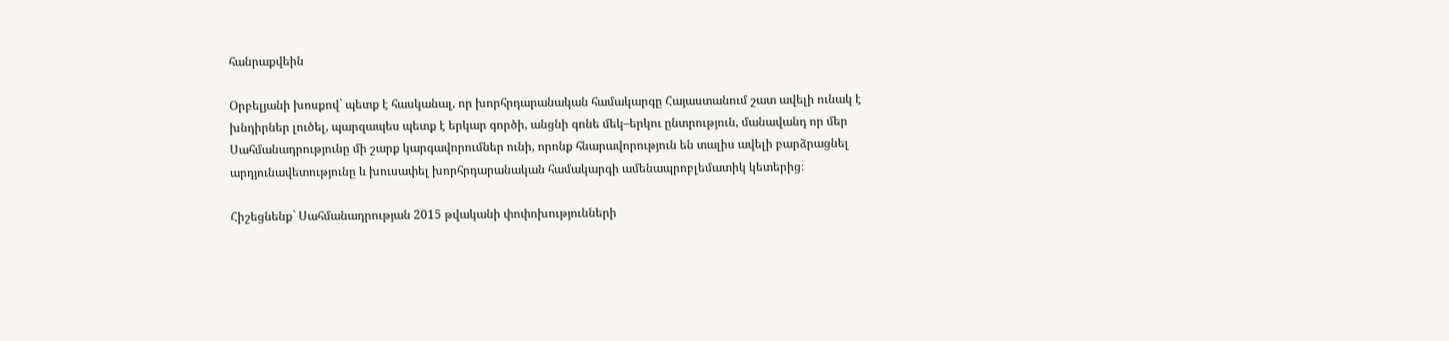հանրաքվեին

Օրբելյանի խոսքով` պետք է հասկանալ, որ խորհրդարանական համակարգը Հայաստանում շատ ավելի ունակ է խնդիրներ լուծել, պարզապես պետք է երկար գործի, անցնի գոնե մեկ–երկու ընտրություն, մանավանդ որ մեր Սահմանադրությունը մի շարք կարգավորումներ ունի, որոնք հնարավորություն են տալիս ավելի բարձրացնել արդյունավետությունը և խուսափել խորհրդարանական համակարգի ամենապրոբլեմատիկ կետերից։

Հիշեցնենք` Սահմանադրության 2015 թվականի փոփոխությունների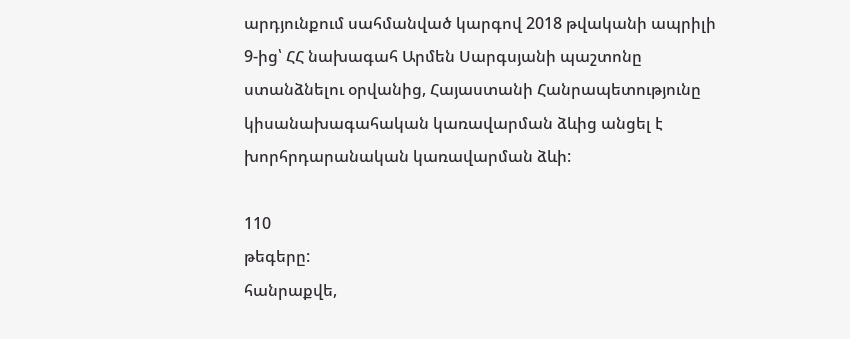արդյունքում սահմանված կարգով 2018 թվականի ապրիլի 9-ից՝ ՀՀ նախագահ Արմեն Սարգսյանի պաշտոնը ստանձնելու օրվանից, Հայաստանի Հանրապետությունը կիսանախագահական կառավարման ձևից անցել է խորհրդարանական կառավարման ձևի:

110
թեգերը:
հանրաքվե,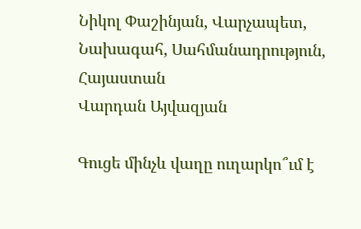Նիկոլ Փաշինյան, Վարչապետ, Նախագահ, Սահմանադրություն, Հայաստան
Վարդան Այվազյան

Գուցե մինչև վաղը ուղարկո՞ւմ է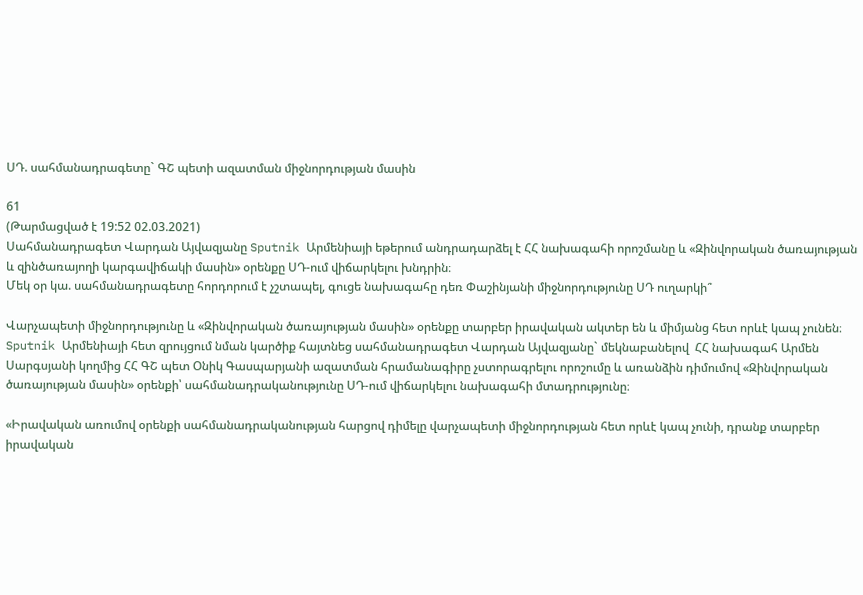ՍԴ. սահմանադրագետը` ԳՇ պետի ազատման միջնորդության մասին

61
(Թարմացված է 19:52 02.03.2021)
Սահմանադրագետ Վարդան Այվազյանը Sputnik Արմենիայի եթերում անդրադարձել է ՀՀ նախագահի որոշմանը և «Զինվորական ծառայության և զինծառայողի կարգավիճակի մասին» օրենքը ՍԴ-ում վիճարկելու խնդրին։
Մեկ օր կա. սահմանադրագետը հորդորում է չշտապել, գուցե նախագահը դեռ Փաշինյանի միջնորդությունը ՍԴ ուղարկի՞

Վարչապետի միջնորդությունը և «Զինվորական ծառայության մասին» օրենքը տարբեր իրավական ակտեր են և միմյանց հետ որևէ կապ չունեն։ Sputnik Արմենիայի հետ զրույցում նման կարծիք հայտնեց սահմանադրագետ Վարդան Այվազյանը` մեկնաբանելով  ՀՀ նախագահ Արմեն Սարգսյանի կողմից ՀՀ ԳՇ պետ Օնիկ Գասպարյանի ազատման հրամանագիրը չստորագրելու որոշումը և առանձին դիմումով «Զինվորական ծառայության մասին» օրենքի՝ սահմանադրականությունը ՍԴ-ում վիճարկելու նախագահի մտադրությունը։

«Իրավական առումով օրենքի սահմանադրականության հարցով դիմելը վարչապետի միջնորդության հետ որևէ կապ չունի, դրանք տարբեր իրավական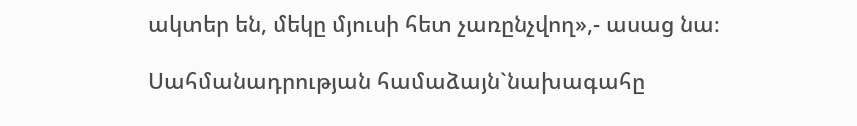ակտեր են, մեկը մյուսի հետ չառընչվող»,- ասաց նա։

Սահմանադրության համաձայն`նախագահը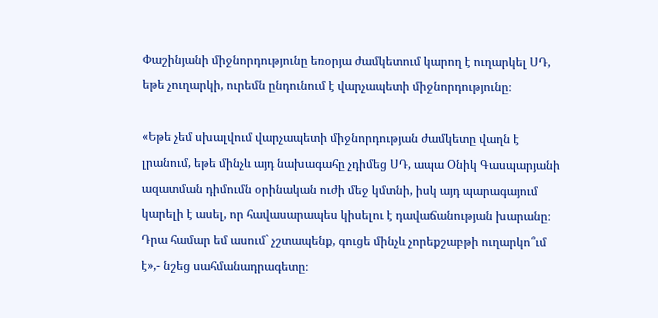Փաշինյանի միջնորդությունը եռօրյա ժամկետում կարող է ուղարկել ՍԴ, եթե չուղարկի, ուրեմն ընդունում է վարչապետի միջնորդությունը։

«Եթե չեմ սխալվում վարչապետի միջնորդության ժամկետը վաղն է լրանում, եթե մինչև այդ նախագահը չդիմեց ՍԴ, ապա Օնիկ Գասպարյանի ազատման դիմումն օրինական ուժի մեջ կմտնի, իսկ այդ պարագայում կարելի է ասել, որ հավասարապես կիսելու է դավաճանության խարանը։ Դրա համար եմ ասում` չշտապենք, գուցե մինչև չորեքշաբթի ուղարկո՞ւմ է»,- նշեց սահմանադրագետը։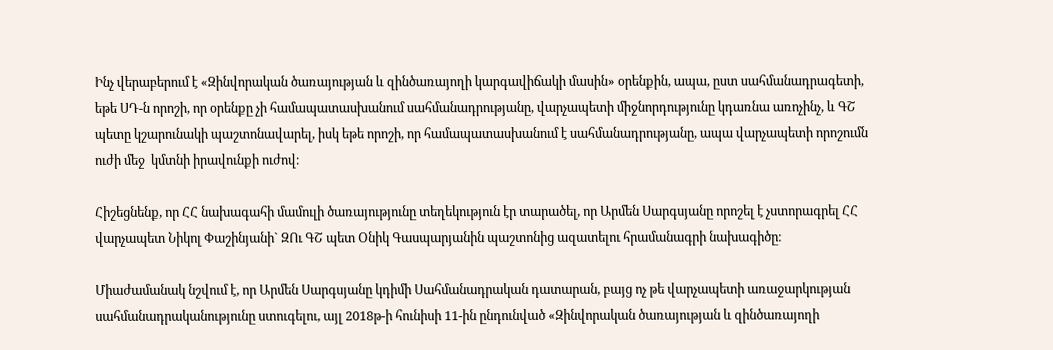Ինչ վերաբերում է «Զինվորական ծառայության և զինծառայողի կարգավիճակի մասին» օրենքին, ապա, ըստ սահմանադրագետի, եթե ՍԴ-ն որոշի, որ օրենքը չի համապատասխանում սահմանադրությանը, վարչապետի միջնորդությունը կդառնա առոչինչ, և ԳՇ պետը կշարունակի պաշտոնավարել, իսկ եթե որոշի, որ համապատասխանում է սահմանադրությանը, ապա վարչապետի որոշումն ուժի մեջ  կմտնի իրավունքի ուժով։

Հիշեցնենք, որ ՀՀ նախագահի մամուլի ծառայությունը տեղեկություն էր տարածել, որ Արմեն Սարգսյանը որոշել է չստորագրել ՀՀ վարչապետ Նիկոլ Փաշինյանի` ԶՈւ ԳՇ պետ Օնիկ Գասպարյանին պաշտոնից ազատելու հրամանագրի նախագիծը։

Միաժամանակ նշվում է, որ Արմեն Սարգսյանը կդիմի Սահմանադրական դատարան, բայց ոչ թե վարչապետի առաջարկության սահմանադրականությունը ստուգելու, այլ 2018թ-ի հունիսի 11-ին ընդունված «Զինվորական ծառայության և զինծառայողի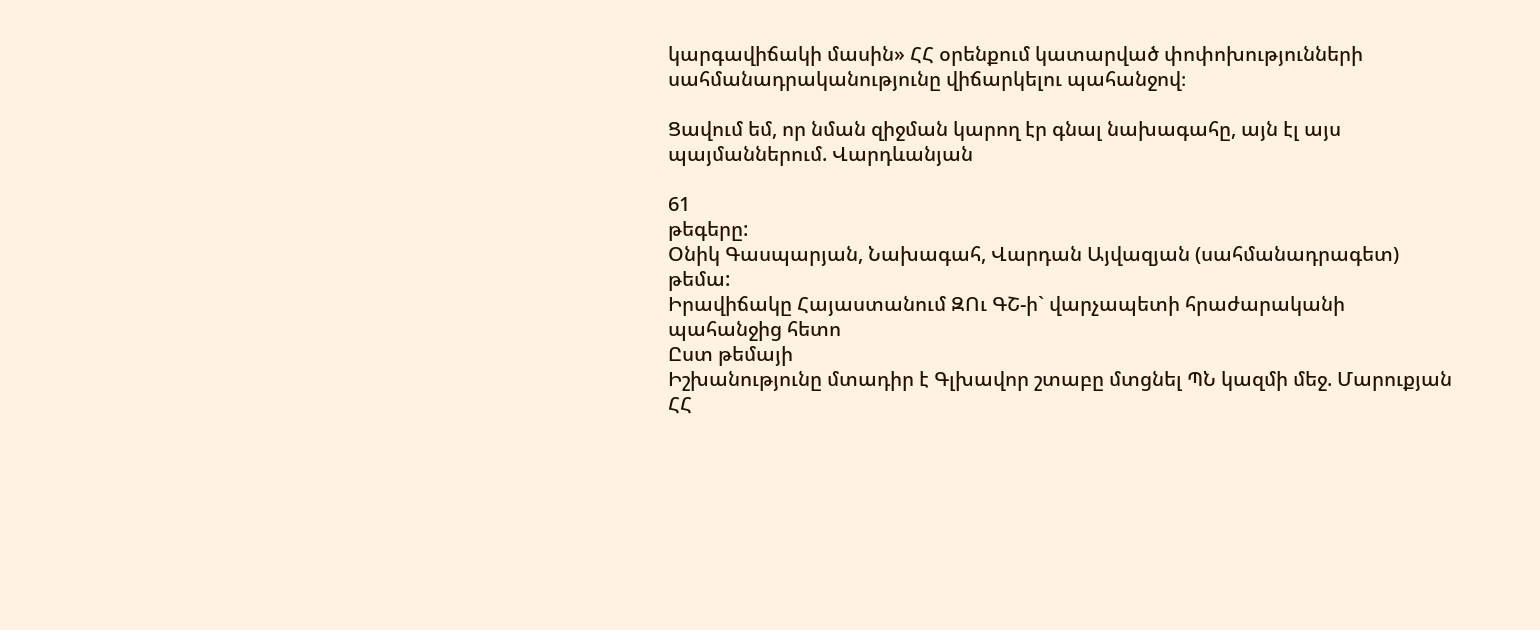կարգավիճակի մասին» ՀՀ օրենքում կատարված փոփոխությունների սահմանադրականությունը վիճարկելու պահանջով։

Ցավում եմ, որ նման զիջման կարող էր գնալ նախագահը, այն էլ այս պայմաններում. Վարդևանյան

61
թեգերը:
Օնիկ Գասպարյան, Նախագահ, Վարդան Այվազյան (սահմանադրագետ)
թեմա:
Իրավիճակը Հայաստանում ԶՈւ ԳՇ-ի` վարչապետի հրաժարականի պահանջից հետո
Ըստ թեմայի
Իշխանությունը մտադիր է Գլխավոր շտաբը մտցնել ՊՆ կազմի մեջ. Մարուքյան
ՀՀ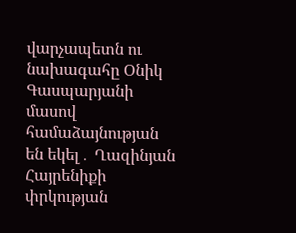վարչապետն ու նախագահը Օնիկ Գասպարյանի մասով համաձայնության են եկել․ Ղազինյան
Հայրենիքի փրկության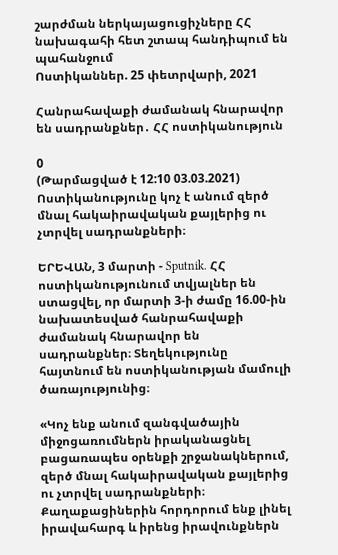շարժման ներկայացուցիչները ՀՀ նախագահի հետ շտապ հանդիպում են պահանջում
Ոստիկաններ. 25 փետրվարի, 2021

Հանրահավաքի ժամանակ հնարավոր են սադրանքներ․ ՀՀ ոստիկանություն

0
(Թարմացված է 12:10 03.03.2021)
Ոստիկանությունը կոչ է անում զերծ մնալ հակաիրավական քայլերից ու չտրվել սադրանքների։

ԵՐԵՎԱՆ, 3 մարտի - Sputnik. ՀՀ ոստիկանությունում տվյալներ են ստացվել, որ մարտի 3-ի ժամը 16.00-ին նախատեսված հանրահավաքի ժամանակ հնարավոր են սադրանքներ։ Տեղեկությունը հայտնում են ոստիկանության մամուլի ծառայությունից։

«Կոչ ենք անում զանգվածային միջոցառումներն իրականացնել բացառապես օրենքի շրջանակներում, զերծ մնալ հակաիրավական քայլերից ու չտրվել սադրանքների։ Քաղաքացիներին հորդորում ենք լինել իրավահարգ և իրենց իրավունքներն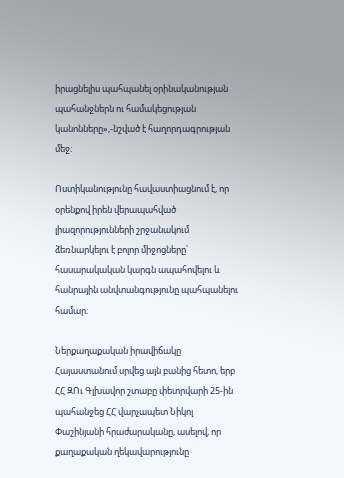իրացնելիս պահպանել օրինականության պահանջներն ու համակեցության կանոնները»,-նշված է հաղորդագրության մեջ։

Ոստիկանությունը հավաստիացնում է, որ օրենքով իրեն վերապահված լիազորությունների շրջանակում ձեռնարկելու է բոլոր միջոցները՝ հասարակական կարգն ապահովելու և հանրային անվտանգությունը պահպանելու համար։

Ներքաղաքական իրավիճակը Հայաստանում սրվեց այն բանից հետո, երբ ՀՀ ԶՈւ Գլխավոր շտաբը փետրվարի 25-ին պահանջեց ՀՀ վարչապետ Նիկոլ Փաշինյանի հրաժարականը, ասելով, որ քաղաքական ղեկավարությունը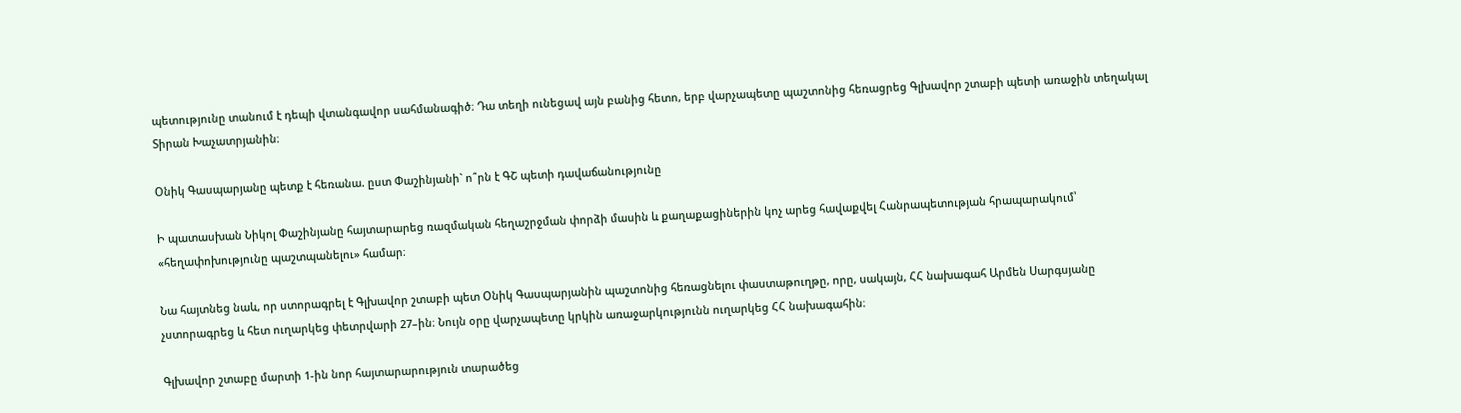պետությունը տանում է դեպի վտանգավոր սահմանագիծ։ Դա տեղի ունեցավ այն բանից հետո, երբ վարչապետը պաշտոնից հեռացրեց Գլխավոր շտաբի պետի առաջին տեղակալ Տիրան Խաչատրյանին։

Օնիկ Գասպարյանը պետք է հեռանա. ըստ Փաշինյանի` ո՞րն է ԳՇ պետի դավաճանությունը

Ի պատասխան Նիկոլ Փաշինյանը հայտարարեց ռազմական հեղաշրջման փորձի մասին և քաղաքացիներին կոչ արեց հավաքվել Հանրապետության հրապարակում՝ «հեղափոխությունը պաշտպանելու» համար։

Նա հայտնեց նաև, որ ստորագրել է Գլխավոր շտաբի պետ Օնիկ Գասպարյանին պաշտոնից հեռացնելու փաստաթուղթը, որը, սակայն, ՀՀ նախագահ Արմեն Սարգսյանը չստորագրեց և հետ ուղարկեց փետրվարի 27–ին։ Նույն օրը վարչապետը կրկին առաջարկությունն ուղարկեց ՀՀ նախագահին։

Գլխավոր շտաբը մարտի 1-ին նոր հայտարարություն տարածեց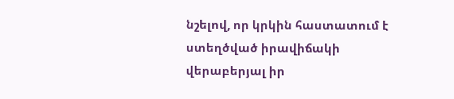նշելով, որ կրկին հաստատում է ստեղծված իրավիճակի վերաբերյալ իր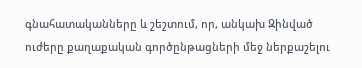գնահատականները և շեշտում, որ, անկախ Զինված ուժերը քաղաքական գործընթացների մեջ ներքաշելու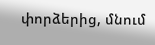փորձերից, մնում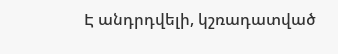Է անդրդվելի, կշռադատված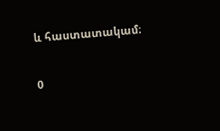և հաստատակամ։

0